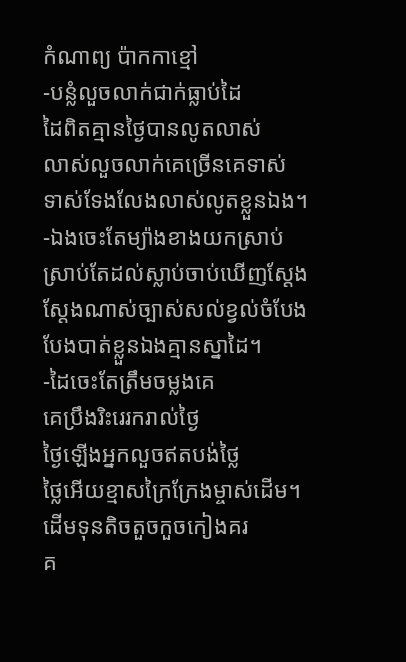កំណាព្យ ប៉ាកកាខ្មៅ
-បន្លំលួចលាក់ជាក់ធ្លាប់ដៃ
ដៃពិតគ្មានថ្ងៃបានលូតលាស់
លាស់លួចលាក់គេច្រើនគេទាស់
ទាស់ទែងលែងលាស់លូតខ្លួនឯង។
-ឯងចេះតែម្យ៉ាងខាងយកស្រាប់
ស្រាប់តែដល់ស្លាប់ចាប់ឃើញស្តែង
ស្តែងណាស់ច្បាស់សល់ខ្វល់ចំបែង
បែងបាត់ខ្លួនឯងគ្មានស្នាដៃ។
-ដៃចេះតែត្រឹមចម្លងគេ
គេប្រឹងរិះរេរករាល់ថ្ងៃ
ថ្ងៃឡើងអ្នកលួចឥតបង់ថ្លៃ
ថ្លៃអើយខ្មាសក្រៃក្រែងម្ចាស់ដើម។
ដើមទុនតិចតួចកួចកៀងគរ
គ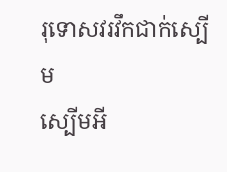រុទោសវរវឹកជាក់ស្បើម
ស្បើមអី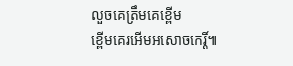លួចគេត្រឹមគេខ្ពើម
ខ្ពើមគេរអើមអសោចកេរ្តិ៍៕